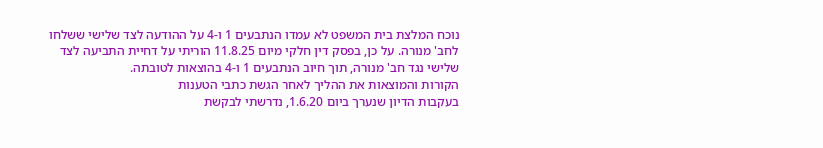נוכח המלצת בית המשפט לא עמדו הנתבעים 1 ו-4 על ההודעה לצד שלישי ששלחו לחב' מנורה. על כן, בפסק דין חלקי מיום 11.8.25 הוריתי על דחיית התביעה לצד שלישי נגד חב' מנורה, תוך חיוב הנתבעים 1 ו-4 בהוצאות לטובתה.
הקורות והמוצאות את ההליך לאחר הגשת כתבי הטענות
בעקבות הדיון שנערך ביום 1.6.20, נדרשתי לבקשת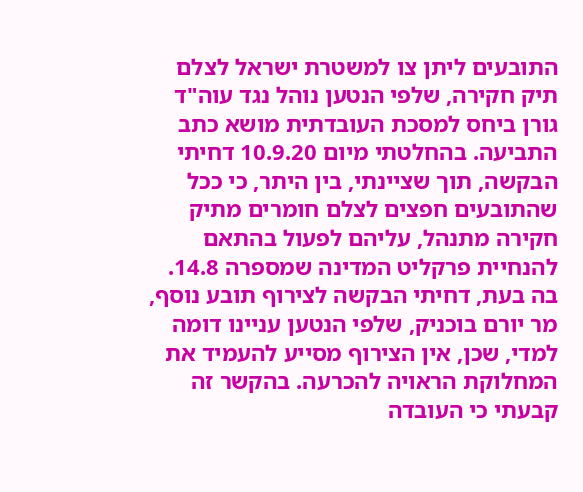התובעים ליתן צו למשטרת ישראל לצלם תיק חקירה, שלפי הנטען נוהל נגד עוה"ד גורן ביחס למסכת העובדתית מושא כתב התביעה. בהחלטתי מיום 10.9.20 דחיתי הבקשה, תוך שציינתי, בין היתר, כי ככל שהתובעים חפצים לצלם חומרים מתיק חקירה מתנהל, עליהם לפעול בהתאם להנחיית פרקליט המדינה שמספרה 14.8. בה בעת, דחיתי הבקשה לצירוף תובע נוסף, מר יורם בוכניק, שלפי הנטען עניינו דומה למדי, שכן, אין הצירוף מסייע להעמיד את המחלוקת הראויה להכרעה. בהקשר זה קבעתי כי העובדה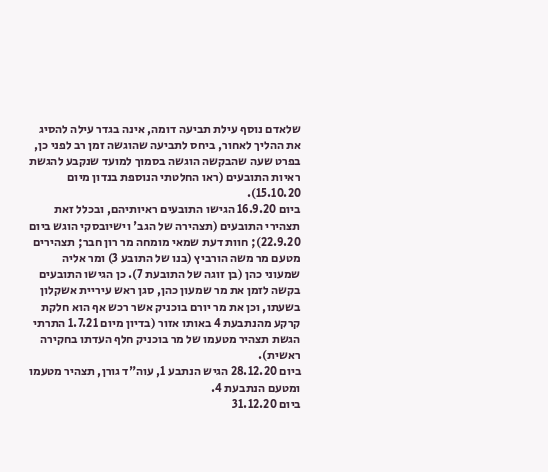שלאדם נוסף עילת תביעה דומה, אינה בגדר עילה להסיג את ההליך לאחור, ביחס לתביעה שהוגשה זמן רב לפני כן, בפרט שעה שהבקשה הוגשה בסמוך למועד שנקבע להגשת ראיות התובעים (ראו החלטתי הנוספת בנדון מיום 15.10.20).
ביום 16.9.20 הגישו התובעים ראיותיהם, ובכלל זאת תצהירי התובעים (תצהירה של הגב' וישיובסקי הוגש ביום 22.9.20); חוות דעת שמאי מומחה מר רון חבר; תצהירים מטעם מר משה הורביץ (בנו של התובע 3) ומר אליה שמעוני כהן (בן זוגה של התובעת 7). כן הגישו התובעים בקשה לזמן את מר שמעון כהן, סגן ראש עיריית אשקלון בשעתו, וכן את מר יורם בוכניק אשר רכש אף הוא חלקת קרקע מהנתבעת 4 באותו אזור (בדיון מיום 1.7.21 התרתי הגשת תצהיר מטעמו של מר בוכניק חלף העדתו בחקירה ראשית).
ביום 28.12.20 הגיש הנתבע 1, עוה"ד גורן, תצהיר מטעמו ומטעם הנתבעת 4.
ביום 31.12.20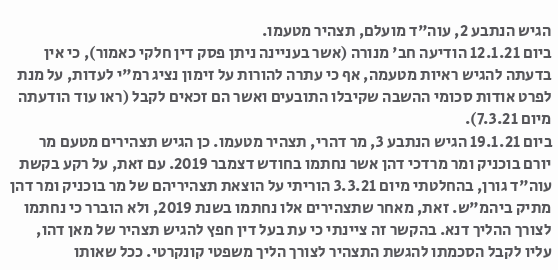הגיש הנתבע 2, עוה"ד מועלם, תצהיר מטעמו.
ביום 12.1.21 הודיעה חב' מנורה (אשר בעניינה ניתן פסק דין חלקי כאמור), כי אין בדעתה להגיש ראיות מטעמה, אף כי עתרה להורות על זימון נציג רמ"י לעדות, על מנת לפרט אודות סכומי ההשבה שקיבלו התובעים ואשר הם זכאים לקבל (ראו עוד הודעתה מיום 7.3.21).
ביום 19.1.21 הגיש הנתבע 3, מר דהרי, תצהיר מטעמו. כן הגיש תצהירים מטעם מר יורם בוכניק ומר מרדכי דהן אשר נחתמו בחודש דצמבר 2019. עם זאת, על רקע בקשת עוה"ד גורן, בהחלטתי מיום 3.3.21 הוריתי על הוצאת תצהיריהם של מר בוכניק ומר דהן מתיק ביהמ"ש. זאת, מאחר שתצהירים אלו נחתמו בשנת 2019, ולא הוברר כי נחתמו לצורך ההליך דנא. בהקשר זה ציינתי כי עת בעל דין חפץ להגיש תצהיר של מאן דהו, עליו לקבל הסכמתו להגשת התצהיר לצורך הליך משפטי קונקרטי. ככל שאותו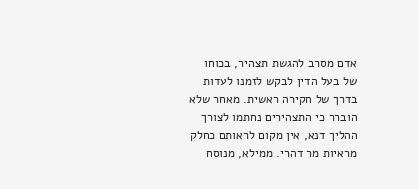אדם מסרב להגשת תצהיר, בכוחו של בעל הדין לבקש לזמנו לעדות בדרך של חקירה ראשית. מאחר שלא הוברר כי התצהירים נחתמו לצורך ההליך דנא, אין מקום לראותם כחלק מראיות מר דהרי. ממילא, מנוסח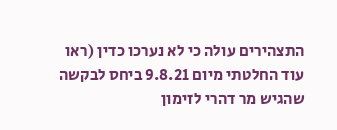התצהירים עולה כי לא נערכו כדין (ראו עוד החלטתי מיום 9.8.21 ביחס לבקשה שהגיש מר דהרי לזימון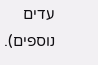עדים נוספים).